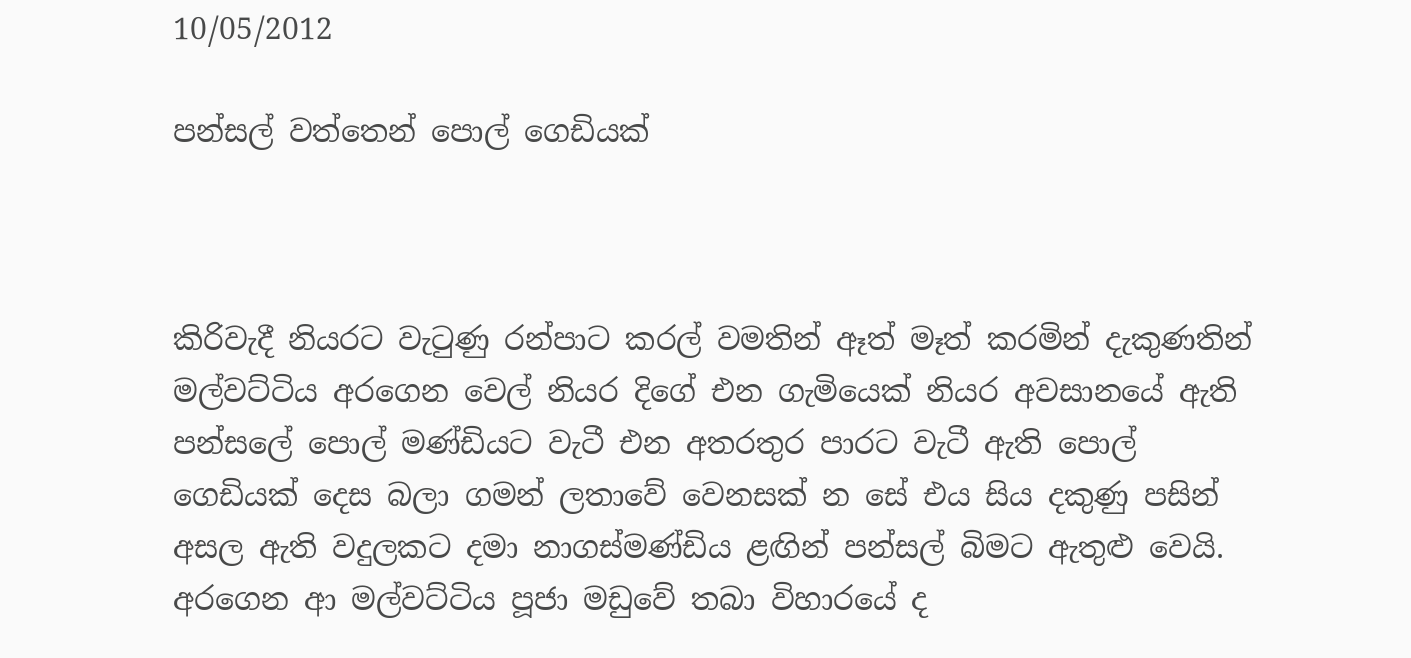10/05/2012

පන්සල් වත්තෙන් පොල් ගෙඩියක්



කිරිවැදී නියරට වැටුණු රන්පාට කරල් වමතින් ඈත් මෑත් කරමින් දැකුණතින් මල්වට්ටිය අරගෙන වෙල් නියර දිගේ එන ගැමියෙක් නියර අවසානයේ ඇති පන්සලේ පොල් මණ්ඩියට වැටී එන අතරතුර පාරට වැටී ඇති පොල් ගෙඩියක් දෙස බලා ගමන් ලතාවේ වෙනසක් න සේ එය සිය දකුණු පසින් අසල ඇති වදුලකට දමා නාගස්මණ්ඩිය ළඟින් පන්සල් බිමට ඇතුළු වෙයි.
අරගෙන ආ මල්වට්ටිය පූජා මඩුවේ තබා විහාරයේ ද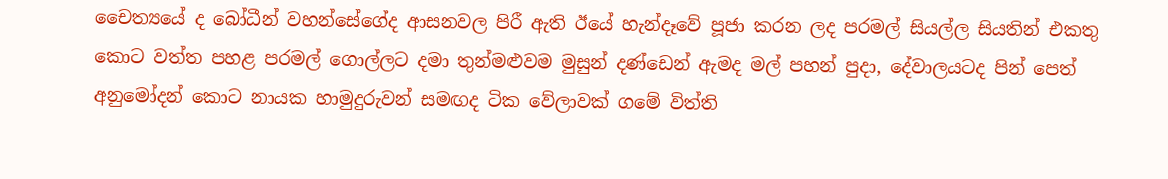චෛත්‍යයේ ද බෝධීන් වහන්සේගේද ආසනවල පිරී ඇති ඊයේ හැන්දෑවේ පූජා කරන ලද පරමල් සියල්ල සියතින් එකතු කොට වත්ත පහළ පරමල් ගොල්ලට දමා තුන්මළුවම මුසුන් දණ්ඩෙන් ඇමද මල් පහන් පුදා, දේවාලයටද පින් පෙත් අනුමෝදන් කොට නායක හාමුදුරුවන් සමඟද ටික වේලාවක් ගමේ විත්ති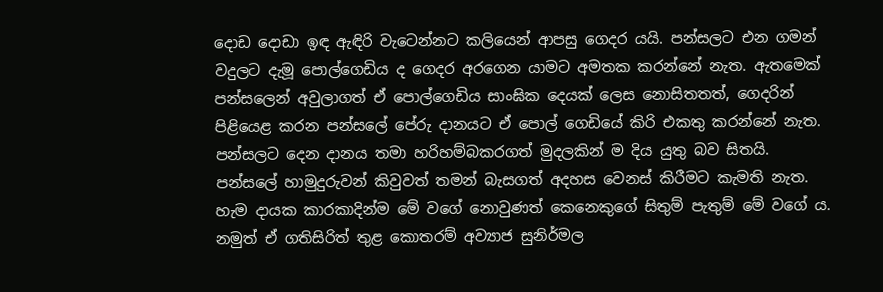දොඩ දොඩා ඉඳ ඇඳිරි වැටෙන්නට කලියෙන් ආපසු ගෙදර යයි. පන්සලට එන ගමන් වදුලට දැමූ පොල්ගෙඩිය ද ගෙදර අරගෙන යාමට අමතක කරන්නේ නැත. ඇතමෙක් පන්සලෙන් අවුලාගත් ඒ පොල්ගෙඩිය සාංඝික දෙයක් ලෙස නොසිතතත්, ගෙදරින් පිළියෙළ කරන පන්සලේ පේරු දානයට ඒ පොල් ගෙඩියේ කිරි එකතු කරන්නේ නැත. පන්සලට දෙන දානය තමා හරිහම්බකරගත් මුදලකින් ම දිය යුතු බව සිතයි. පන්සලේ හාමුදුරුවන් කිවුවත් තමන් බැසගත් අදහස වෙනස් කිරීමට කැමති නැත. හැම දායක කාරකාදින්ම මේ වගේ නොවුණත් කෙනෙකුගේ සිතුම් පැතුම් මේ වගේ ය. නමුත් ඒ ගතිසිරිත් තුළ කොතරම් අව්‍යාජ සුනිර්මල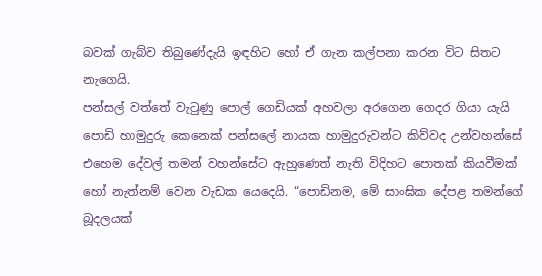බවක් ගැබ්ව තිබුණේදැයි ඉඳහිට හෝ ඒ ගැන කල්පනා කරන විට සිතට නැගෙයි.
පන්සල් වත්තේ වැටුණු පොල් ගෙඩියක් අහවලා අරගෙන ගෙදර ගියා යැයි පොඩි හාමුදුරු කෙනෙක් පන්සලේ නායක හාමුදුරුවන්ට කිව්වද උන්වහන්සේ එහෙම දේවල් තමන් වහන්සේට ඇහුණෙත් නැති විදිහට පොතක් කියවීමක් හෝ නැත්නම් වෙන වැඩක යෙදෙයි. “පොඩිනම, මේ සාංඝික දේපළ තමන්ගේ බූදලයක්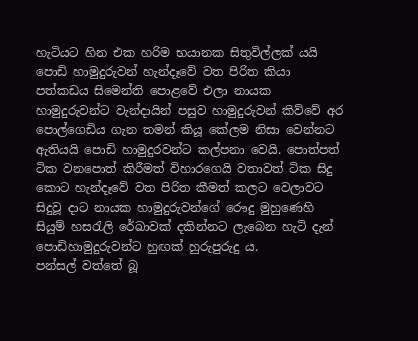හැටියට හින එක හරිම භයානක සිතුවිල්ලක් යයි පොඩි හාමුදුරුවන් හැන්දෑවේ වත පිරිත කියා පත්කඩය සිමෙන්ති පොළවේ එලා නායක හාමුදුරුවන්ට වැන්දායින් පසුව හාමුදුරුවන් කිව්වේ අර පොල්ගෙඩිය ගැන තමන් කියූ ‍කේලම නිසා වෙන්නට ඇතියයි පොඩි හාමුදුරවන්ට කල්පනා වෙයි. පොත්පත් ටික වනපොත් කිරීමත් විහාරගෙයි වතාවත් ටික සිදු කොට හැන්දෑවේ වත පිරිත කීමත් කලට වෙලාවට සිදුවූ දාට නායක හාමුදුරුවන්ගේ රෞදු මුහුණෙහි සියුම් හසරැලි රේඛාවක් දකින්නට ලැබෙන හැටි දැන් පොඩිහාමුදුරුවන්ට හුඟක් හුරුපුරුදු ය.
පන්සල් වත්තේ බූ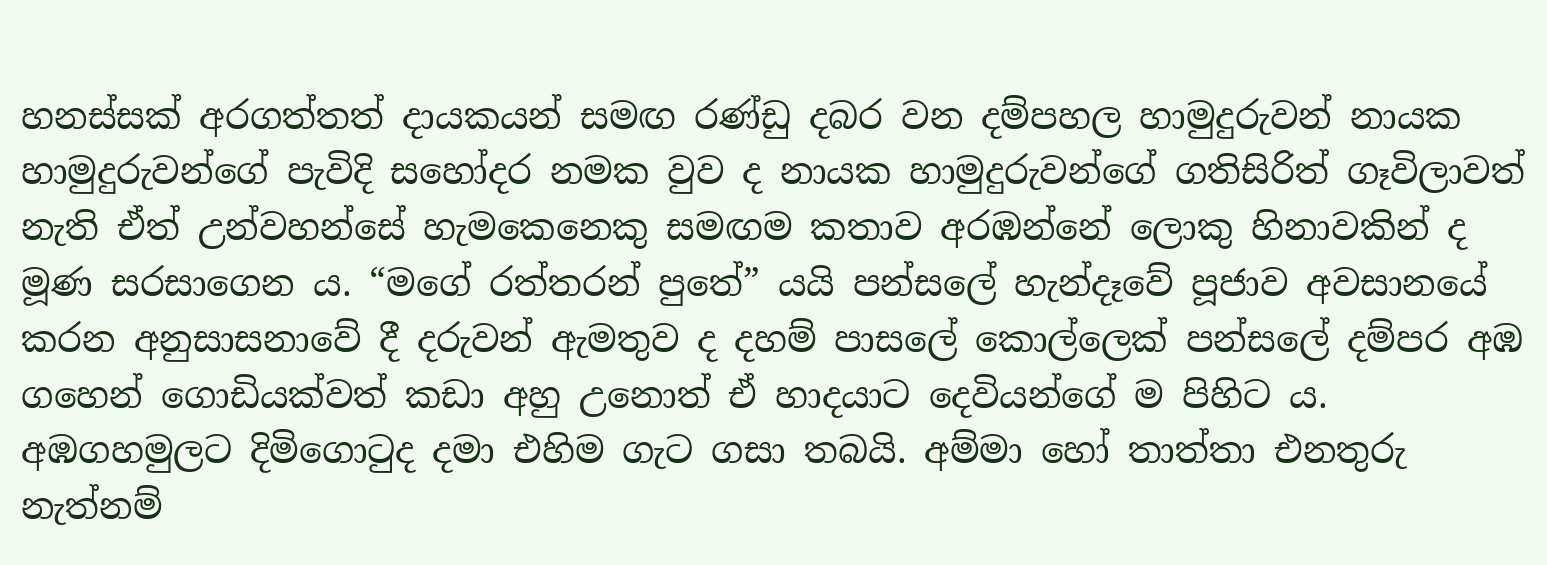හනස්සක් අරගත්තත් දායකයන් සමඟ රණ්ඩු දබර වන දම්පහල හාමුදුරුවන් නායක හාමුදුරුවන්ගේ පැවිදි සහෝදර නමක වුව ද නායක හාමුදුරුවන්ගේ ගතිසිරිත් ගෑවිලාවත් නැති ඒත් උන්වහන්සේ හැමකෙනෙකු සමඟම කතාව අරඹන්නේ ලොකු හිනාවකින් ද මූණ සරසාගෙන ය. “මගේ රත්තරන් පුතේ” යයි පන්සලේ හැන්දෑවේ පූජාව අවසානයේ කරන අනුසාසනාවේ දී දරුවන් ඇමතුව ද දහම් පාසලේ කොල්ලෙක් පන්සලේ දම්පර අඹ ගහෙන් ගොඩියක්වත් කඩා අහු උනොත් ඒ හාදයාට දෙවියන්ගේ ම පිහිට ය. අඹගහමුලට දිමිගොටුද දමා එහිම ගැට ගසා තබයි. අම්මා හෝ තාත්තා එනතුරු නැත්නම්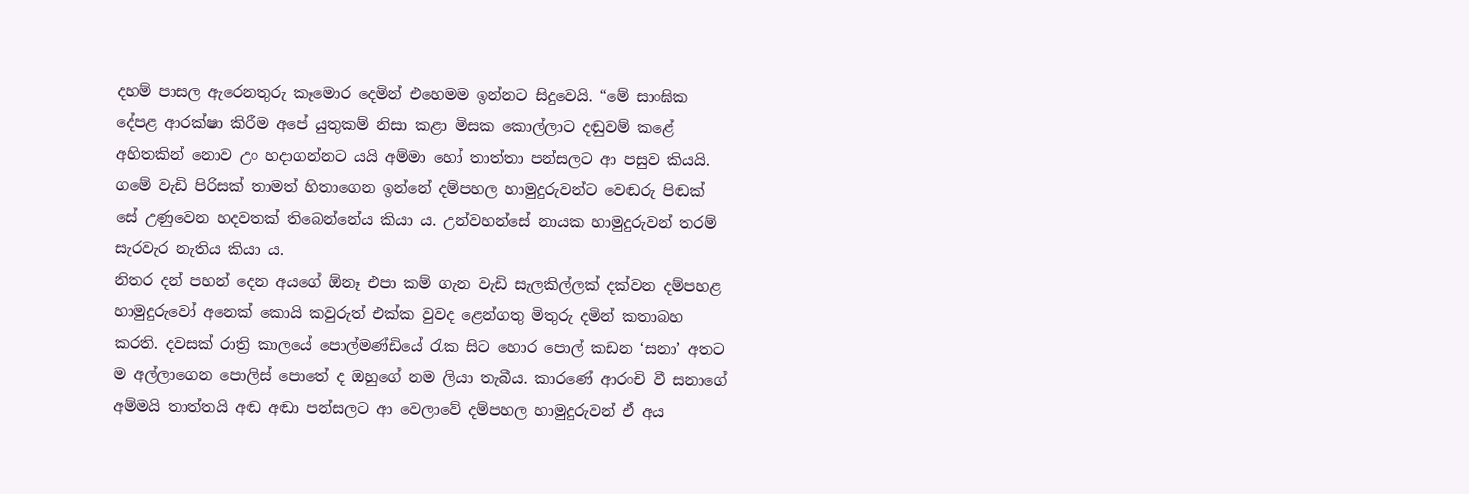දහම් පාසල ඇරෙනතුරු කෑමොර දෙමින් එහෙමම ඉන්නට සිදුවෙයි. “මේ සාංඝික දේපළ ආරක්ෂා කිරීම අපේ යුතුකම් නිසා කළා මිසක කොල්ලාට දඬුවම් කළේ අහිතකින් නොව උං හදාගන්නට යයි අම්මා හෝ තාත්තා පන්සලට ආ පසුව කියයි. ගමේ වැඩි පිරිසක් තාමත් හිතාගෙන ඉන්නේ දම්පහල හාමුදුරුවන්ට වෙඬරු පිඬක් සේ උණුවෙන හදවතක් තිබෙන්නේය කියා ය. උන්වහන්සේ නායක හාමුදුරුවන් තරම් සැරවැර නැතිය කියා ය.
නිතර දන් පහන් දෙන අයගේ ඕනෑ එපා කම් ගැන වැඩි සැලකිල්ලක් දක්වන දම්පහළ හාමුදුරුවෝ අනෙක් කොයි කවුරුත් එක්ක වුවද ළෙන්ගතු මිතුරු දමින් කතාබහ කරති. දවසක් රාත්‍රි කාලයේ පොල්මණ්ඩියේ රැක සිට හොර පොල් කඩන ‘සනා’ අතට ම අල්ලාගෙන පොලිස් පොතේ ද ඔහුගේ නම ලියා තැබීය. කාරණේ ආරංචි වී සනාගේ අම්මයි තාත්තයි අඬ අඬා පන්සලට ආ වෙලාවේ දම්පහල හාමුදුරුවන් ඒ අය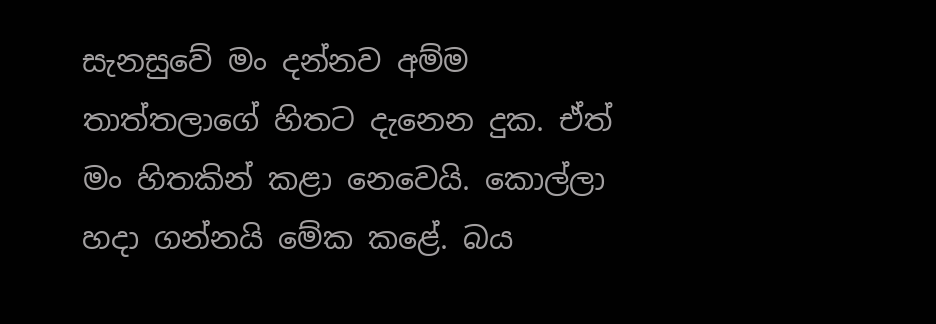සැනසුවේ මං දන්නව අම්ම තාත්තලාගේ හිතට දැනෙන දුක. ඒත් මං හිතකින් කළා නෙවෙයි. කොල්ලා හදා ගන්නයි මේක කළේ. බය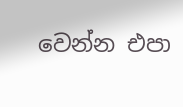වෙන්න එපා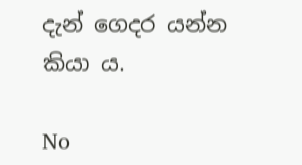දැන් ගෙදර යන්න කියා ය.

No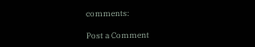comments:

Post a Comment